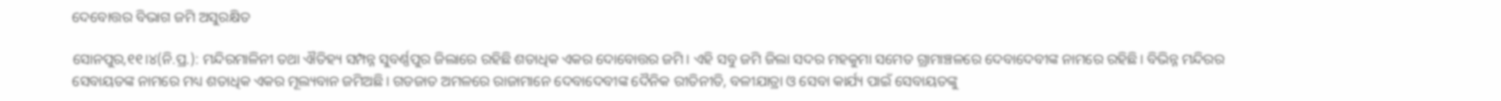ଦେବୋତ୍ତର ବିଭାଗ ଜମି ଅସୁରକ୍ଷିତ

ସୋନପୁର,୧୧।୪(ନି.ପ୍ର.): ମନ୍ଦିରମାଳିନୀ ତଥା ଐତିହ୍ୟ ସମ୍ପନ୍ନ ସୁବର୍ଣ୍ଣପୁର ଜିଲାରେ ରହିଛି ଶତାଧିକ ଏକର ଦୋବୋତ୍ତର ଜମି। ଏହି ସବୁ ଜମି ଜିଲା ସଦର ମହକୁମା ସମେତ ଗ୍ରାମାଞ୍ଚଳରେ ଦେବାଦେବୀଙ୍କ ନାମରେ ରହିଛି। ବିଭିନ୍ନ ମନ୍ଦିରର ସେବାୟତଙ୍କ ନାମରେ ମଧ୍ୟ ଶତାଧିକ ଏକର ମୂଲ୍ୟବାନ ଜମିଅଛି। ଗଡଜାତ ଅମଳରେ ରାଜାମାନେ ଦେବାଦେବୀଙ୍କ ଦୈନିକ ରୀତିନୀତି, ବଳୀଯାତ୍ରା ଓ ସେବା କାର୍ଯ୍ୟ ପାଇଁ ସେବାୟତଙ୍କୁ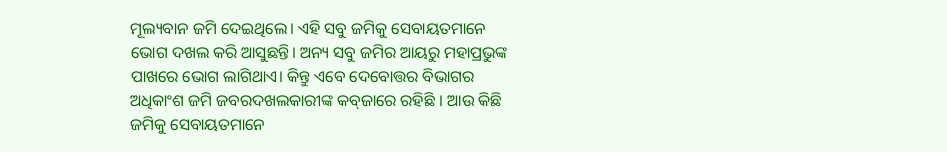ମୂଲ୍ୟବାନ ଜମି ଦେଇଥିଲେ। ଏହି ସବୁ ଜମିକୁ ସେବାୟତମାନେ ଭୋଗ ଦଖଲ କରି ଆସୁଛନ୍ତି। ଅନ୍ୟ ସବୁ ଜମିର ଆୟରୁ ମହାପ୍ରଭୁଙ୍କ ପାଖରେ ଭୋଗ ଲାଗିଥାଏ। କିନ୍ତୁ ଏବେ ଦେବୋତ୍ତର ବିଭାଗର ଅଧିକାଂଶ ଜମି ଜବରଦଖଲକାରୀଙ୍କ କବ୍‌ଜାରେ ରହିଛି । ଆଉ କିଛି ଜମିକୁ ସେବାୟତମାନେ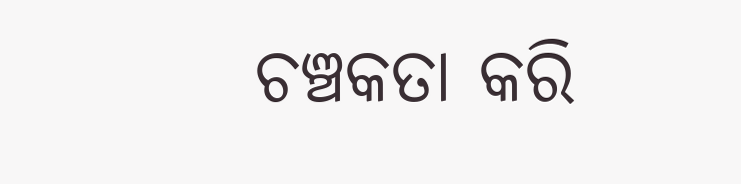ଚଞ୍ଚକତା କରି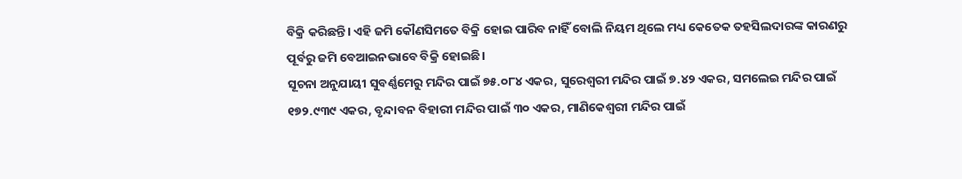ବିକ୍ରି କରିଛନ୍ତି। ଏହି ଜମି କୌଣସିମତେ ବିକ୍ରି ହୋଇ ପାରିବ ନାହିଁ ବୋଲି ନିୟମ ଥିଲେ ମଧ୍ୟ କେତେକ ତହସିଲଦାରଙ୍କ କାରଣରୁ ପୂର୍ବରୁ ଜମି ବେଆଇନଭାବେ ବିକ୍ରି ହୋଇଛି।
ସୂଚନା ଅନୁଯାୟୀ ସୁବର୍ଣ୍ଣମେରୁ ମନ୍ଦିର ପାଇଁ ୭୫.୦୮୪ ଏକର, ସୁରେଶ୍ୱରୀ ମନ୍ଦିର ପାଇଁ ୭.୪୨ ଏକର, ସମଲେଇ ମନ୍ଦିର ପାଇଁ ୧୭୨.୯୩୯ ଏକର, ବୃନ୍ଦାବନ ବିହାରୀ ମନ୍ଦିର ପାଇଁ ୩୦ ଏକର, ମାଣିକେଶ୍ୱରୀ ମନ୍ଦିର ପାଇଁ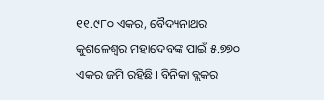୧୧.୯୮୦ ଏକର, ବୈଦ୍ୟନାଥର କୁଶଳେଶ୍ୱର ମହାଦେବଙ୍କ ପାଇଁ ୫.୭୭୦ ଏକର ଜମି ରହିଛି। ବିନିକା ବ୍ଲକର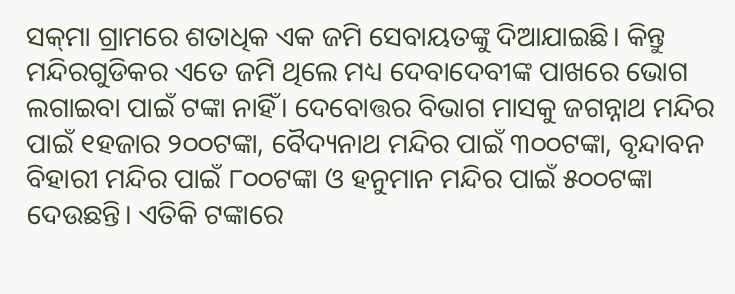ସକ୍‌ମା ଗ୍ରାମରେ ଶତାଧିକ ଏକ ଜମି ସେବାୟତଙ୍କୁ ଦିଆଯାଇଛି। କିନ୍ତୁ ମନ୍ଦିରଗୁଡିକର ଏତେ ଜମି ଥିଲେ ମଧ୍ୟ ଦେବାଦେବୀଙ୍କ ପାଖରେ ଭୋଗ ଲଗାଇବା ପାଇଁ ଟଙ୍କା ନାହିଁ। ଦେବୋତ୍ତର ବିଭାଗ ମାସକୁ ଜଗନ୍ନାଥ ମନ୍ଦିର ପାଇଁ ୧ହଜାର ୨୦୦ଟଙ୍କା, ବୈଦ୍ୟନାଥ ମନ୍ଦିର ପାଇଁ ୩୦୦ଟଙ୍କା, ବୃନ୍ଦାବନ ବିହାରୀ ମନ୍ଦିର ପାଇଁ ୮୦୦ଟଙ୍କା ଓ ହନୁମାନ ମନ୍ଦିର ପାଇଁ ୫୦୦ଟଙ୍କା ଦେଉଛନ୍ତି। ଏତିକି ଟଙ୍କାରେ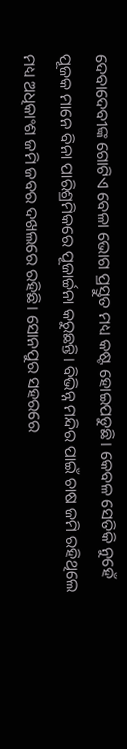ଦେବାଦେବୀଙ୍କ ଗୋଟିଏ ବେଳା ଭୋଗ ପ୍ରସ୍ତୁତ ମଧ୍ୟ କଷ୍ଟ ହୋଇପଡୁଛି। କେବଳ ସେତିକି ନୁହେଁ ପୂଜକ ମାନେ ବିନା ପାରିଶ୍ରମିକରେ ପୂଜାର୍ଚ୍ଚନା କରୁଛନ୍ତି। ବିଭିନ୍ନ ମନ୍ଦିର ପାଇଁ ଚାଷ ଜମି ରହିଥିଲେ ମଧ୍ୟ ଅଧିକାଂଶ ଜମି ଜବର ଦଖଲରେ ରହିଛି। ସୋନପୁର ସହରରେ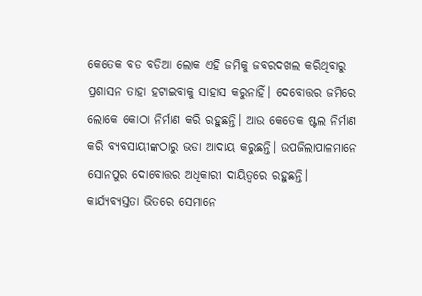କେତେକ ବଡ ବଡିଆ ଲୋକ ଏହି ଜମିକୁ ଜବରଦଖଲ କରିଥିବାରୁ ପ୍ରଶାସନ ତାହା ହଟାଇବାକୁ ସାହାସ କରୁନାହିଁ। ଦେବୋତ୍ତର ଜମିରେ ଲୋକେ କୋଠା ନିର୍ମାଣ କରି ରହୁଛନ୍ତି। ଆଉ କେତେକ ଷ୍ଟଲ ନିର୍ମାଣ କରି ବ୍ୟବସାୟୀଙ୍କଠାରୁ ଭଡା ଆଦାୟ କରୁଛନ୍ତି। ଉପଜିଲାପାଳମାନେ ସୋନପୁର ଦୋବୋତ୍ତର ଅଧିକାରୀ ଦାୟିତ୍ୱରେ ରହୁଛନ୍ତି। କାର୍ଯ୍ୟବ୍ୟସ୍ତତା ଭିତରେ ସେମାନେ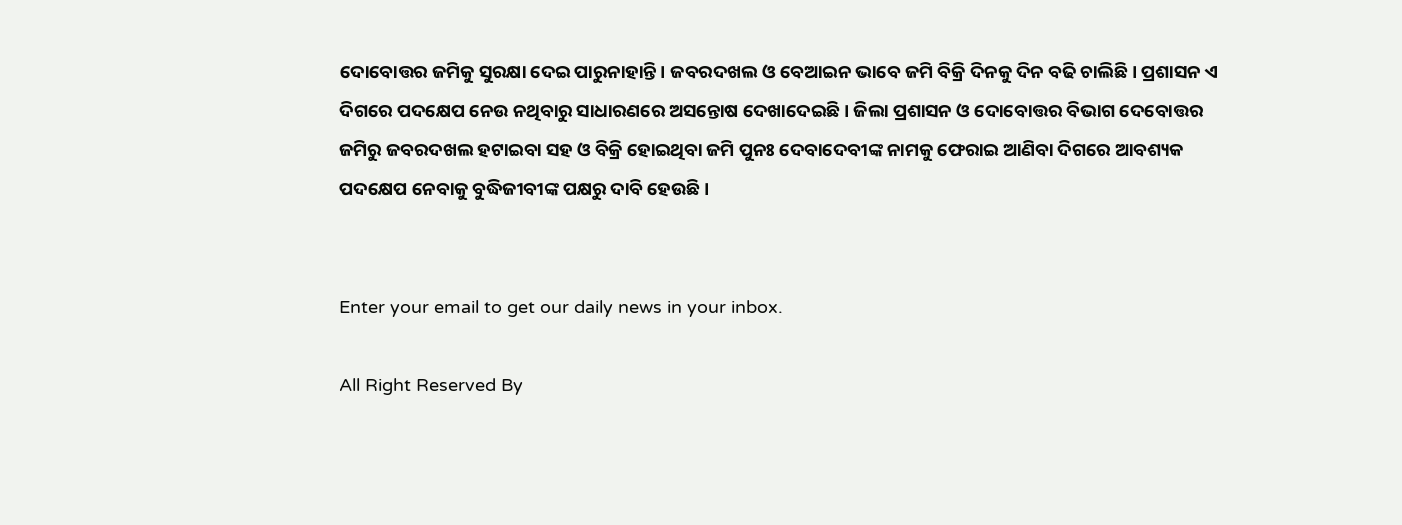ଦୋବୋତ୍ତର ଜମିକୁ ସୁରକ୍ଷା ଦେଇ ପାରୁନାହାନ୍ତି। ଜବରଦଖଲ ଓ ବେଆଇନ ଭାବେ ଜମି ବିକ୍ରି ଦିନକୁ ଦିନ ବଢି ଚାଲିଛି। ପ୍ରଶାସନ ଏ ଦିଗରେ ପଦକ୍ଷେପ ନେଉ ନଥିବାରୁ ସାଧାରଣରେ ଅସନ୍ତୋଷ ଦେଖାଦେଇଛି। ଜିଲା ପ୍ରଶାସନ ଓ ଦୋବୋତ୍ତର ବିଭାଗ ଦେବୋତ୍ତର ଜମିରୁ ଜବରଦଖଲ ହଟାଇବା ସହ ଓ ବିକ୍ରି ହୋଇଥିବା ଜମି ପୁନଃ ଦେବାଦେବୀଙ୍କ ନାମକୁ ଫେରାଇ ଆଣିବା ଦିଗରେ ଆବଶ୍ୟକ ପଦକ୍ଷେପ ନେବାକୁ ବୁଦ୍ଧିଜୀବୀଙ୍କ ପକ୍ଷରୁ ଦାବି ହେଉଛି।


Enter your email to get our daily news in your inbox.

All Right Reserved By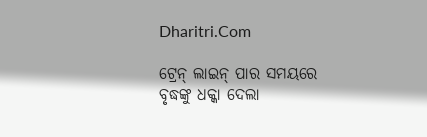Dharitri.Com

ଟ୍ରେନ୍‌ ଲାଇନ୍‌ ପାର ସମୟରେ ବୃଦ୍ଧଙ୍କୁ ଧକ୍କା ଦେଲା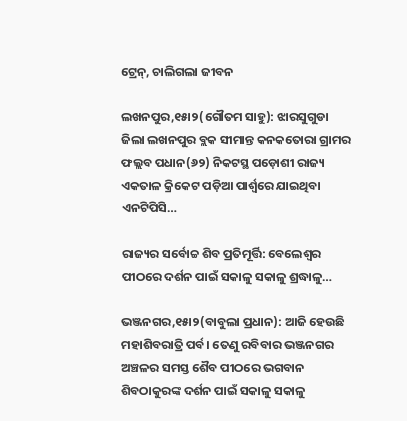ଟ୍ରେନ୍‌, ଚାଲିଗଲା ଜୀବନ

ଲଖନପୁର,୧୫ା୨(ଗୌତମ ସାହୁ): ଝାରସୁଗୁଡା ଜିଲା ଲଖନପୁର ବ୍ଲକ ସୀମାନ୍ତ କନକତୋରା ଗ୍ରାମର ଫଲ୍ଲବ ପଧାନ(୬୨) ନିକଟସ୍ଥ ପଡ଼ୋଶୀ ରାଜ୍ୟ ଏକତାଳ କ୍ରିକେଟ ପଡ଼ିଆ ପାର୍ଶ୍ୱରେ ଯାଇଥିବା ଏନଟିପିସି…

ରାଜ୍ୟର ସର୍ବୋଚ୍ଚ ଶିବ ପ୍ରତିମୂର୍ତ୍ତି: ବେଲେଶ୍ୱର ପୀଠରେ ଦର୍ଶନ ପାଇଁ ସକାଳୁ ସକାଳୁ ଶ୍ରଦ୍ଧାଳୁ…

ଭଞ୍ଜନଗର,୧୫ା୨(ବାବୁଲା ପ୍ରଧାନ): ଆଜି ହେଉଛି ମହାଶିବରାତ୍ରି ପର୍ବ। ତେଣୁ ରବିବାର ଭଞ୍ଜନଗର ଅଞ୍ଚଳର ସମସ୍ତ ଶୈବ ପୀଠରେ ଭଗବାନ ଶିବଠାକୁରଙ୍କ ଦର୍ଶନ ପାଇଁ ସକାଳୁ ସକାଳୁ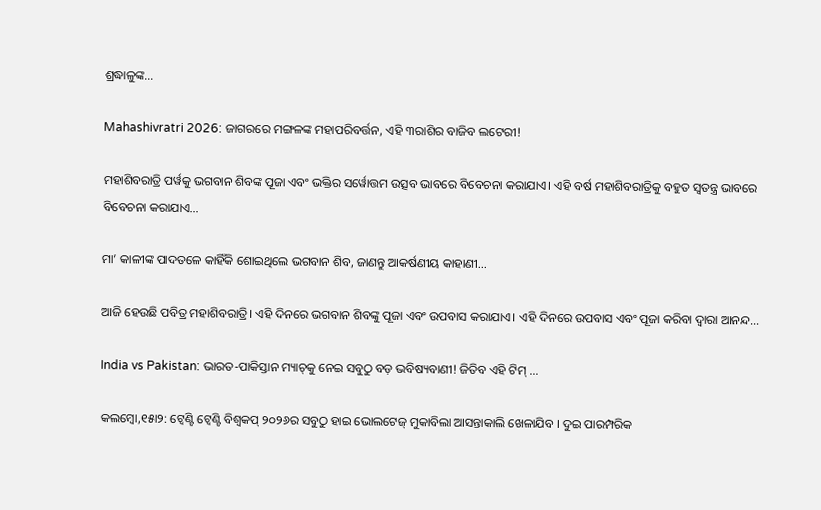ଶ୍ରଦ୍ଧାଳୁଙ୍କ…

Mahashivratri 2026: ଜାଗରରେ ମଙ୍ଗଳଙ୍କ ମହାପରିବର୍ତ୍ତନ, ଏହି ୩ରାଶିର ବାଜିବ ଲଟେରୀ!

ମହାଶିବରାତ୍ରି ପର୍ୱକୁ ଭଗବାନ ଶିବଙ୍କ ପୂଜା ଏବଂ ଭକ୍ତିର ସର୍ୱୋତ୍ତମ ଉତ୍ସବ ଭାବରେ ବିବେଚନା କରାଯାଏ। ଏହି ବର୍ଷ ମହାଶିବରାତ୍ରିକୁ ବହୁତ ସ୍ୱତନ୍ତ୍ର ଭାବରେ ବିବେଚନା କରାଯାଏ…

ମା’ କାଳୀଙ୍କ ପାଦତଳେ କାହିଁକି ଶୋଇଥିଲେ ଭଗବାନ ଶିବ, ଜାଣନ୍ତୁ ଆକର୍ଷଣୀୟ କାହାଣୀ…

ଆଜି ହେଉଛି ପବିତ୍ର ମହାଶିବରାତ୍ରି। ଏହି ଦିନରେ ଭଗବାନ ଶିବଙ୍କୁ ପୂଜା ଏବଂ ଉପବାସ କରାଯାଏ। ଏହି ଦିନରେ ଉପବାସ ଏବଂ ପୂଜା କରିବା ଦ୍ୱାରା ଆନନ୍ଦ…

India vs Pakistan: ଭାରତ-ପାକିସ୍ତାନ ମ୍ୟାଚ୍‌କୁ ନେଇ ସବୁଠୁ ବଡ଼ ଭବିଷ୍ୟବାଣୀ! ଜିତିବ ଏହି ଟିମ୍‌ …

କଲମ୍ୱୋ,୧୫ା୨: ଟ୍ବେଣ୍ଟି ଟ୍ବେଣ୍ଟି ବିଶ୍ବକପ୍‌ ୨୦୨୬ର ସବୁଠୁ ହାଇ ଭୋଲଟେଜ୍ ମୁକାବିଲା ଆସନ୍ତାକାଲି ଖେଳାଯିବ । ଦୁଇ ପାରମ୍ପରିକ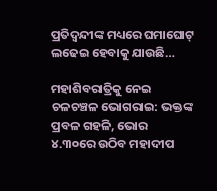ପ୍ରତିଦ୍ବନ୍ଦୀଙ୍କ ମଧ୍ୟରେ ଘମାଘୋଟ୍‌ ଲଢେଇ ହେବାକୁ ଯାଉଛି…

ମହାଶିବରାତ୍ରିକୁ ନେଇ ଚଳଚଞ୍ଚଳ ଭୋଗରାଇ: ଭକ୍ତଙ୍କ ପ୍ରବଳ ଗହଳି, ଭୋର ୪.୩୦ରେ ଉଠିବ ମହାଦୀପ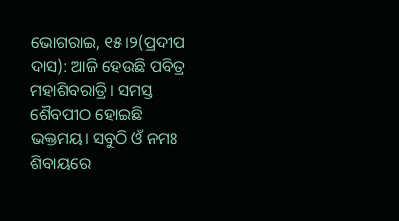ଭୋଗରାଇ, ୧୫।୨(ପ୍ରଦୀପ ଦାସ): ଆଜି ହେଉଛି ପବିତ୍ର ମହାଶିବରାତ୍ରି। ସମସ୍ତ ଶୈବପୀଠ ହୋଇଛି ଭକ୍ତମୟ। ସବୁଠି ଓଁ ନମଃ ଶିବାୟରେ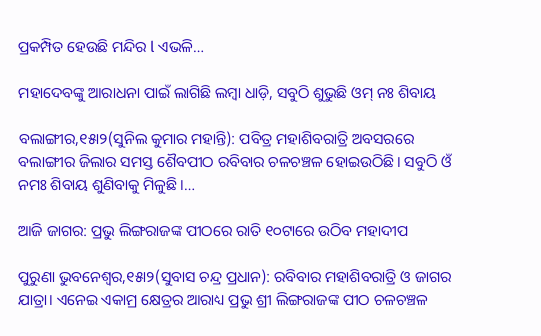ପ୍ରକମ୍ପିତ ହେଉଛି ମନ୍ଦିର l ଏଭଳି…

ମହାଦେବଙ୍କୁ ଆରାଧନା ପାଇଁ ଲାଗିଛି ଲମ୍ବା ଧାଡ଼ି, ସବୁଠି ଶୁଭୁଛି ଓମ୍‌ ନଃ ଶିବାୟ

ବଲାଙ୍ଗୀର,୧୫ା୨(ସୁନିଲ କୁମାର ମହାନ୍ତି): ପବିତ୍ର ମହାଶିବରାତ୍ରି ଅବସରରେ ବଲାଙ୍ଗୀର ଜିଲାର ସମସ୍ତ ଶୈବପୀଠ ରବିବାର ଚଳଚଞ୍ଚଳ ହୋଇଉଠିଛି। ସବୁଠି ଓଁ ନମଃ ଶିବାୟ ଶୁଣିବାକୁ ମିଳୁଛି ।…

ଆଜି ଜାଗର: ପ୍ରଭୁ ଲିଙ୍ଗରାଜଙ୍କ ପୀଠରେ ରାତି ୧୦ଟାରେ ଉଠିବ ମହାଦୀପ

ପୁରୁଣା ଭୁବନେଶ୍ୱର,୧୫ା୨(ସୁବାସ ଚନ୍ଦ୍ର ପ୍ରଧାନ): ରବିବାର ମହାଶିବରାତ୍ରି ଓ ଜାଗର ଯାତ୍ରା। ଏନେଇ ଏକାମ୍ର କ୍ଷେତ୍ରର ଆରାଧ୍ୟ ପ୍ରଭୁ ଶ୍ରୀ ଲିଙ୍ଗରାଜଙ୍କ ପୀଠ ଚଳଚଞ୍ଚଳ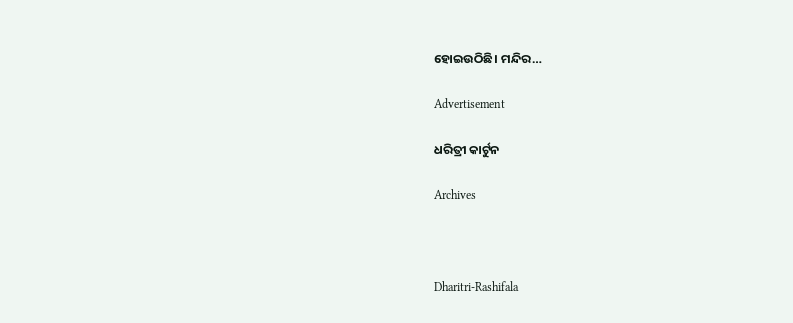ହୋଇଉଠିଛି। ମନ୍ଦିର…

Advertisement

ଧରିତ୍ରୀ କାର୍ଟୁନ

Archives



Dharitri-Rashifala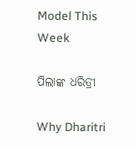Model This Week

ପିଲାଙ୍କ ଧରିତ୍ରୀ

Why Dharitri